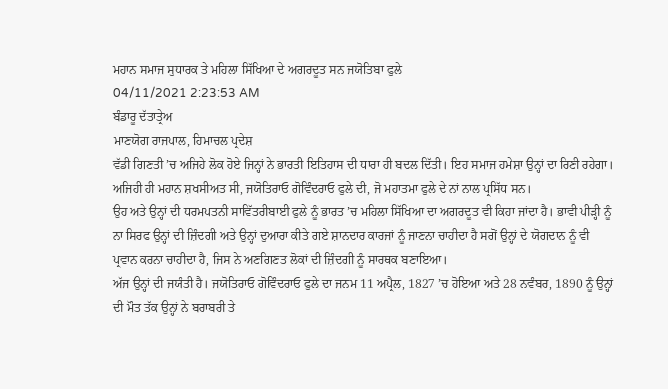ਮਹਾਨ ਸਮਾਜ ਸੁਧਾਰਕ ਤੇ ਮਹਿਲਾ ਸਿੱਖਿਆ ਦੇ ਅਗਰਦੂਤ ਸਨ ਜਯੋਤਿਬਾ ਫੁਲੇ
04/11/2021 2:23:53 AM
ਬੰਡਾਰੂ ਦੱਤਾਤ੍ਰੇਅ
ਮਾਣਯੋਗ ਰਾਜਪਾਲ, ਹਿਮਾਚਲ ਪ੍ਰਦੇਸ਼
ਵੱਡੀ ਗਿਣਤੀ ’ਚ ਅਜਿਹੇ ਲੋਕ ਹੋਏ ਜਿਨ੍ਹਾਂ ਨੇ ਭਾਰਤੀ ਇਤਿਹਾਸ ਦੀ ਧਾਰਾ ਹੀ ਬਦਲ ਦਿੱਤੀ। ਇਹ ਸਮਾਜ ਹਮੇਸ਼ਾ ਉਨ੍ਹਾਂ ਦਾ ਰਿਣੀ ਰਹੇਗਾ। ਅਜਿਹੀ ਹੀ ਮਹਾਨ ਸ਼ਖਸੀਅਤ ਸੀ, ਜਯੋਤਿਰਾਓ ਗੋਵਿੰਦਰਾਓ ਫੁਲੇ ਦੀ, ਜੋ ਮਹਾਤਮਾ ਫੁਲੇ ਦੇ ਨਾਂ ਨਾਲ ਪ੍ਰਸਿੱਧ ਸਨ।
ਉਹ ਅਤੇ ਉਨ੍ਹਾਂ ਦੀ ਧਰਮਪਤਨੀ ਸਾਵਿੱਤਰੀਬਾਈ ਫੁਲੇ ਨੂੰ ਭਾਰਤ ’ਚ ਮਹਿਲਾ ਸਿੱਖਿਆ ਦਾ ਅਗਰਦੂਤ ਵੀ ਕਿਹਾ ਜਾਂਦਾ ਹੈ। ਭਾਵੀ ਪੀੜ੍ਹੀ ਨੂੰ ਨਾ ਸਿਰਫ ਉਨ੍ਹਾਂ ਦੀ ਜ਼ਿੰਦਗੀ ਅਤੇ ਉਨ੍ਹਾਂ ਦੁਆਰਾ ਕੀਤੇ ਗਏ ਸ਼ਾਨਦਾਰ ਕਾਰਜਾਂ ਨੂੰ ਜਾਣਨਾ ਚਾਹੀਦਾ ਹੈ ਸਗੋਂ ਉਨ੍ਹਾਂ ਦੇ ਯੋਗਦਾਨ ਨੂੰ ਵੀ ਪ੍ਰਵਾਨ ਕਰਨਾ ਚਾਹੀਦਾ ਹੈ, ਜਿਸ ਨੇ ਅਣਗਿਣਤ ਲੋਕਾਂ ਦੀ ਜ਼ਿੰਦਗੀ ਨੂੰ ਸਾਰਥਕ ਬਣਾਇਆ।
ਅੱਜ ਉਨ੍ਹਾਂ ਦੀ ਜਯੰਤੀ ਹੈ। ਜਯੋਤਿਰਾਓ ਗੋਵਿੰਦਰਾਓ ਫੁਲੇ ਦਾ ਜਨਮ 11 ਅਪ੍ਰੈਲ, 1827 ’ਚ ਹੋਇਆ ਅਤੇ 28 ਨਵੰਬਰ, 1890 ਨੂੰ ਉਨ੍ਹਾਂ ਦੀ ਮੌਤ ਤੱਕ ਉਨ੍ਹਾਂ ਨੇ ਬਰਾਬਰੀ ਤੇ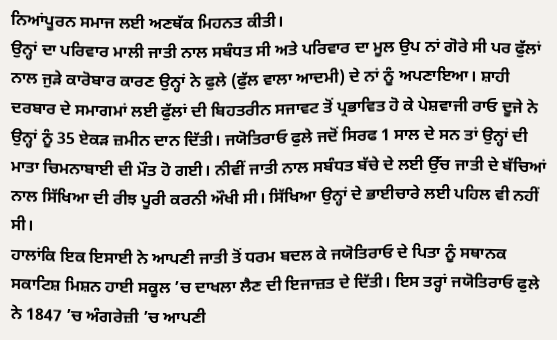ਨਿਆਂਪੂਰਨ ਸਮਾਜ ਲਈ ਅਣਥੱਕ ਮਿਹਨਤ ਕੀਤੀ।
ਉਨ੍ਹਾਂ ਦਾ ਪਰਿਵਾਰ ਮਾਲੀ ਜਾਤੀ ਨਾਲ ਸਬੰਧਤ ਸੀ ਅਤੇ ਪਰਿਵਾਰ ਦਾ ਮੂਲ ਉਪ ਨਾਂ ਗੋਰੇ ਸੀ ਪਰ ਫੁੱਲਾਂ ਨਾਲ ਜੁੜੇ ਕਾਰੋਬਾਰ ਕਾਰਣ ਉਨ੍ਹਾਂ ਨੇ ਫੁਲੇ (ਫੁੱਲ ਵਾਲਾ ਆਦਮੀ) ਦੇ ਨਾਂ ਨੂੰ ਅਪਣਾਇਆ। ਸ਼ਾਹੀ ਦਰਬਾਰ ਦੇ ਸਮਾਗਮਾਂ ਲਈ ਫੁੱਲਾਂ ਦੀ ਬਿਹਤਰੀਨ ਸਜਾਵਟ ਤੋਂ ਪ੍ਰਭਾਵਿਤ ਹੋ ਕੇ ਪੇਸ਼ਵਾਜੀ ਰਾਓ ਦੂਜੇ ਨੇ ਉਨ੍ਹਾਂ ਨੂੰ 35 ਏਕੜ ਜ਼ਮੀਨ ਦਾਨ ਦਿੱਤੀ। ਜਯੋਤਿਰਾਓ ਫੁਲੇ ਜਦੋਂ ਸਿਰਫ 1 ਸਾਲ ਦੇ ਸਨ ਤਾਂ ਉਨ੍ਹਾਂ ਦੀ ਮਾਤਾ ਚਿਮਨਾਬਾਈ ਦੀ ਮੌਤ ਹੋ ਗਈ। ਨੀਵੀਂ ਜਾਤੀ ਨਾਲ ਸਬੰਧਤ ਬੱਚੇ ਦੇ ਲਈ ਉੱਚ ਜਾਤੀ ਦੇ ਬੱਚਿਆਂ ਨਾਲ ਸਿੱਖਿਆ ਦੀ ਰੀਝ ਪੂਰੀ ਕਰਨੀ ਔਖੀ ਸੀ। ਸਿੱਖਿਆ ਉਨ੍ਹਾਂ ਦੇ ਭਾਈਚਾਰੇ ਲਈ ਪਹਿਲ ਵੀ ਨਹੀਂ ਸੀ।
ਹਾਲਾਂਕਿ ਇਕ ਇਸਾਈ ਨੇ ਆਪਣੀ ਜਾਤੀ ਤੋਂ ਧਰਮ ਬਦਲ ਕੇ ਜਯੋਤਿਰਾਓ ਦੇ ਪਿਤਾ ਨੂੰ ਸਥਾਨਕ ਸਕਾਟਿਸ਼ ਮਿਸ਼ਨ ਹਾਈ ਸਕੂਲ ’ਚ ਦਾਖਲਾ ਲੈਣ ਦੀ ਇਜਾਜ਼ਤ ਦੇ ਦਿੱਤੀ। ਇਸ ਤਰ੍ਹਾਂ ਜਯੋਤਿਰਾਓ ਫੁਲੇ ਨੇ 1847 ’ਚ ਅੰਗਰੇਜ਼ੀ ’ਚ ਆਪਣੀ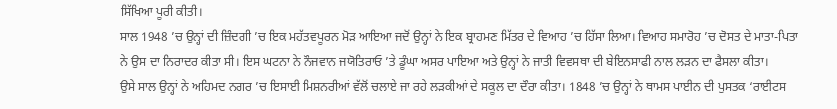ਸਿੱਖਿਆ ਪੂਰੀ ਕੀਤੀ।
ਸਾਲ 1948 ’ਚ ਉਨ੍ਹਾਂ ਦੀ ਜ਼ਿੰਦਗੀ ’ਚ ਇਕ ਮਹੱਤਵਪੂਰਨ ਮੋੜ ਆਇਆ ਜਦੋਂ ਉਨ੍ਹਾਂ ਨੇ ਇਕ ਬ੍ਰਾਹਮਣ ਮਿੱਤਰ ਦੇ ਵਿਆਹ ’ਚ ਹਿੱਸਾ ਲਿਆ। ਵਿਆਹ ਸਮਾਰੋਹ ’ਚ ਦੋਸਤ ਦੇ ਮਾਤਾ-ਪਿਤਾ ਨੇ ਉਸ ਦਾ ਨਿਰਾਦਰ ਕੀਤਾ ਸੀ। ਇਸ ਘਟਨਾ ਨੇ ਨੌਜਵਾਨ ਜਯੋਤਿਰਾਓ ’ਤੇ ਡੂੰਘਾ ਅਸਰ ਪਾਇਆ ਅਤੇ ਉਨ੍ਹਾਂ ਨੇ ਜਾਤੀ ਵਿਵਸਥਾ ਦੀ ਬੇਇਨਸਾਫੀ ਨਾਲ ਲੜਨ ਦਾ ਫੈਸਲਾ ਕੀਤਾ।
ਉਸੇ ਸਾਲ ਉਨ੍ਹਾਂ ਨੇ ਅਹਿਮਦ ਨਗਰ ’ਚ ਇਸਾਈ ਮਿਸ਼ਨਰੀਆਂ ਵੱਲੋਂ ਚਲਾਏ ਜਾ ਰਹੇ ਲੜਕੀਆਂ ਦੇ ਸਕੂਲ ਦਾ ਦੌਰਾ ਕੀਤਾ। 1848 ’ਚ ਉਨ੍ਹਾਂ ਨੇ ਥਾਮਸ ਪਾਈਨ ਦੀ ਪੁਸਤਕ ‘ਰਾਈਟਸ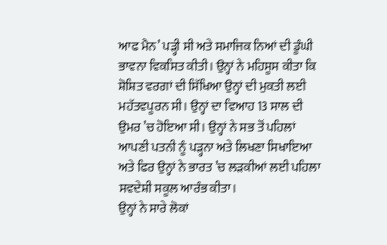ਆਫ ਮੈਨ’ ਪੜ੍ਹੀ ਸੀ ਅਤੇ ਸਮਾਜਿਕ ਨਿਆਂ ਦੀ ਡੂੰਘੀ ਭਾਵਨਾ ਵਿਕਸਿਤ ਕੀਤੀ। ਉਨ੍ਹਾਂ ਨੇ ਮਹਿਸੂਸ ਕੀਤਾ ਕਿ ਸ਼ੋਸ਼ਿਤ ਵਰਗਾਂ ਦੀ ਸਿੱਖਿਆ ਉਨ੍ਹਾਂ ਦੀ ਮੁਕਤੀ ਲਈ ਮਹੱਤਵਪੂਰਨ ਸੀ। ਉਨ੍ਹਾਂ ਦਾ ਵਿਆਹ 13 ਸਾਲ ਦੀ ਉਮਰ ’ਚ ਹੋਇਆ ਸੀ। ਉਨ੍ਹਾਂ ਨੇ ਸਭ ਤੋਂ ਪਹਿਲਾਂ ਆਪਣੀ ਪਤਨੀ ਨੂੰ ਪੜ੍ਹਨਾ ਅਤੇ ਲਿਖਣਾ ਸਿਖਾਇਆ ਅਤੇ ਫਿਰ ਉਨ੍ਹਾਂ ਨੇ ਭਾਰਤ ’ਚ ਲੜਕੀਆਂ ਲਈ ਪਹਿਲਾ ਸਵਦੇਸ਼ੀ ਸਕੂਲ ਆਰੰਭ ਕੀਤਾ।
ਉਨ੍ਹਾਂ ਨੇ ਸਾਰੇ ਲੋਕਾਂ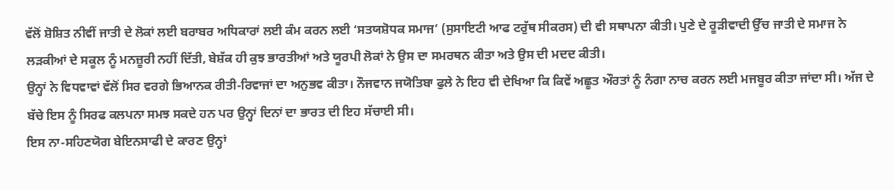ਵੱਲੋਂ ਸ਼ੋਸ਼ਿਤ ਨੀਵੀਂ ਜਾਤੀ ਦੇ ਲੋਕਾਂ ਲਈ ਬਰਾਬਰ ਅਧਿਕਾਰਾਂ ਲਈ ਕੰਮ ਕਰਨ ਲਈ ‘ਸਤਯਸ਼ੋਧਕ ਸਮਾਜ’ (ਸੁਸਾਇਟੀ ਆਫ ਟਰੁੱਥ ਸੀਕਰਸ) ਦੀ ਵੀ ਸਥਾਪਨਾ ਕੀਤੀ। ਪੁਣੇ ਦੇ ਰੂੜੀਵਾਦੀ ਉੱਚ ਜਾਤੀ ਦੇ ਸਮਾਜ ਨੇ ਲੜਕੀਆਂ ਦੇ ਸਕੂਲ ਨੂੰ ਮਨਜ਼ੂਰੀ ਨਹੀਂ ਦਿੱਤੀ, ਬੇਸ਼ੱਕ ਹੀ ਕੁਝ ਭਾਰਤੀਆਂ ਅਤੇ ਯੂਰਪੀ ਲੋਕਾਂ ਨੇ ਉਸ ਦਾ ਸਮਰਥਨ ਕੀਤਾ ਅਤੇ ਉਸ ਦੀ ਮਦਦ ਕੀਤੀ।
ਉਨ੍ਹਾਂ ਨੇ ਵਿਧਵਾਵਾਂ ਵੱਲੋਂ ਸਿਰ ਵਰਗੇ ਭਿਆਨਕ ਰੀਤੀ-ਰਿਵਾਜਾਂ ਦਾ ਅਨੁਭਵ ਕੀਤਾ। ਨੌਜਵਾਨ ਜਯੋਤਿਬਾ ਫੁਲੇ ਨੇ ਇਹ ਵੀ ਦੇਖਿਆ ਕਿ ਕਿਵੇਂ ਅਛੂਤ ਔਰਤਾਂ ਨੂੰ ਨੰਗਾ ਨਾਚ ਕਰਨ ਲਈ ਮਜਬੂਰ ਕੀਤਾ ਜਾਂਦਾ ਸੀ। ਅੱਜ ਦੇ ਬੱਚੇ ਇਸ ਨੂੰ ਸਿਰਫ ਕਲਪਨਾ ਸਮਝ ਸਕਦੇ ਹਨ ਪਰ ਉਨ੍ਹਾਂ ਦਿਨਾਂ ਦਾ ਭਾਰਤ ਦੀ ਇਹ ਸੱਚਾਈ ਸੀ।
ਇਸ ਨਾ-ਸਹਿਣਯੋਗ ਬੇਇਨਸਾਫੀ ਦੇ ਕਾਰਣ ਉਨ੍ਹਾਂ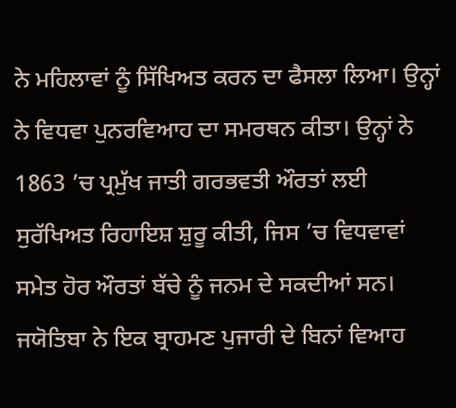ਨੇ ਮਹਿਲਾਵਾਂ ਨੂੰ ਸਿੱਖਿਅਤ ਕਰਨ ਦਾ ਫੈਸਲਾ ਲਿਆ। ਉਨ੍ਹਾਂ ਨੇ ਵਿਧਵਾ ਪੁਨਰਵਿਆਹ ਦਾ ਸਮਰਥਨ ਕੀਤਾ। ਉਨ੍ਹਾਂ ਨੇ 1863 ’ਚ ਪ੍ਰਮੁੱਖ ਜਾਤੀ ਗਰਭਵਤੀ ਔਰਤਾਂ ਲਈ ਸੁਰੱਖਿਅਤ ਰਿਹਾਇਸ਼ ਸ਼ੁਰੂ ਕੀਤੀ, ਜਿਸ ’ਚ ਵਿਧਵਾਵਾਂ ਸਮੇਤ ਹੋਰ ਔਰਤਾਂ ਬੱਚੇ ਨੂੰ ਜਨਮ ਦੇ ਸਕਦੀਆਂ ਸਨ।
ਜਯੋਤਿਬਾ ਨੇ ਇਕ ਬ੍ਰਾਹਮਣ ਪੁਜਾਰੀ ਦੇ ਬਿਨਾਂ ਵਿਆਹ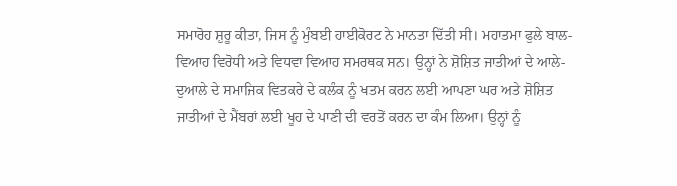ਸਮਾਰੋਹ ਸ਼ੁਰੂ ਕੀਤਾ, ਜਿਸ ਨੂੰ ਮੁੰਬਈ ਹਾਈਕੋਰਟ ਨੇ ਮਾਨਤਾ ਦਿੱਤੀ ਸੀ। ਮਹਾਤਮਾ ਫੁਲੇ ਬਾਲ-ਵਿਆਹ ਵਿਰੋਧੀ ਅਤੇ ਵਿਧਵਾ ਵਿਆਹ ਸਮਰਥਕ ਸਨ। ਉਨ੍ਹਾਂ ਨੇ ਸ਼ੋਸ਼ਿਤ ਜਾਤੀਆਂ ਦੇ ਆਲੇ-ਦੁਆਲੇ ਦੇ ਸਮਾਜਿਕ ਵਿਤਕਰੇ ਦੇ ਕਲੰਕ ਨੂੰ ਖਤਮ ਕਰਨ ਲਈ ਆਪਣਾ ਘਰ ਅਤੇ ਸ਼ੋਸ਼ਿਤ ਜਾਤੀਆਂ ਦੇ ਮੈਂਬਰਾਂ ਲਈ ਖੂਹ ਦੇ ਪਾਣੀ ਦੀ ਵਰਤੋਂ ਕਰਨ ਦਾ ਕੰਮ ਲਿਆ। ਉਨ੍ਹਾਂ ਨੂੰ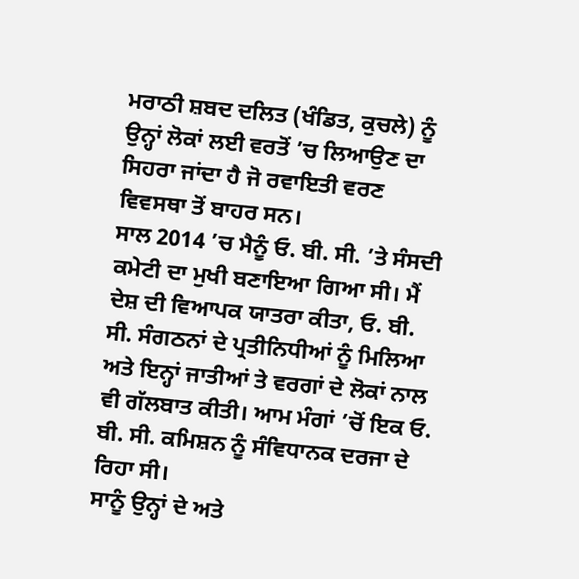ਮਰਾਠੀ ਸ਼ਬਦ ਦਲਿਤ (ਖੰਡਿਤ, ਕੁਚਲੇ) ਨੂੰ ਉਨ੍ਹਾਂ ਲੋਕਾਂ ਲਈ ਵਰਤੋਂ ’ਚ ਲਿਆਉਣ ਦਾ ਸਿਹਰਾ ਜਾਂਦਾ ਹੈ ਜੋ ਰਵਾਇਤੀ ਵਰਣ ਵਿਵਸਥਾ ਤੋਂ ਬਾਹਰ ਸਨ।
ਸਾਲ 2014 ’ਚ ਮੈਨੂੰ ਓ. ਬੀ. ਸੀ. ’ਤੇ ਸੰਸਦੀ ਕਮੇਟੀ ਦਾ ਮੁਖੀ ਬਣਾਇਆ ਗਿਆ ਸੀ। ਮੈਂ ਦੇਸ਼ ਦੀ ਵਿਆਪਕ ਯਾਤਰਾ ਕੀਤਾ, ਓ. ਬੀ. ਸੀ. ਸੰਗਠਨਾਂ ਦੇ ਪ੍ਰਤੀਨਿਧੀਆਂ ਨੂੰ ਮਿਲਿਆ ਅਤੇ ਇਨ੍ਹਾਂ ਜਾਤੀਆਂ ਤੇ ਵਰਗਾਂ ਦੇ ਲੋਕਾਂ ਨਾਲ ਵੀ ਗੱਲਬਾਤ ਕੀਤੀ। ਆਮ ਮੰਗਾਂ ’ਚੋਂ ਇਕ ਓ. ਬੀ. ਸੀ. ਕਮਿਸ਼ਨ ਨੂੰ ਸੰਵਿਧਾਨਕ ਦਰਜਾ ਦੇ ਰਿਹਾ ਸੀ।
ਸਾਨੂੰ ਉਨ੍ਹਾਂ ਦੇ ਅਤੇ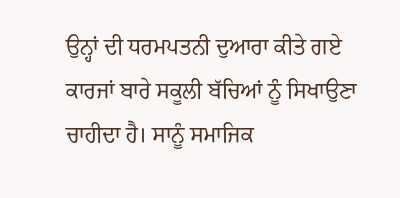ਉਨ੍ਹਾਂ ਦੀ ਧਰਮਪਤਨੀ ਦੁਆਰਾ ਕੀਤੇ ਗਏ ਕਾਰਜਾਂ ਬਾਰੇ ਸਕੂਲੀ ਬੱਚਿਆਂ ਨੂੰ ਸਿਖਾਉਣਾ ਚਾਹੀਦਾ ਹੈ। ਸਾਨੂੰ ਸਮਾਜਿਕ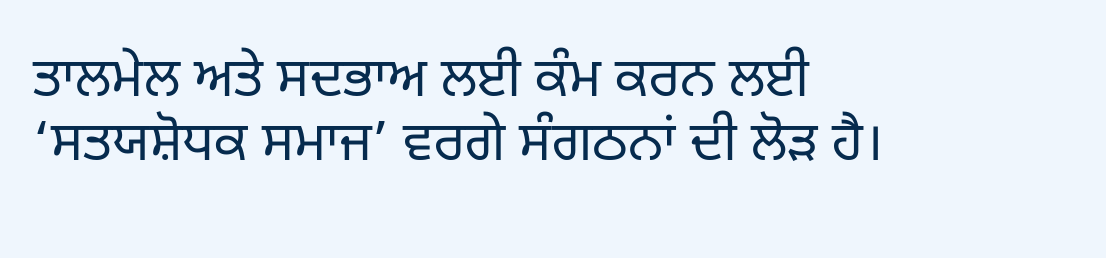ਤਾਲਮੇਲ ਅਤੇ ਸਦਭਾਅ ਲਈ ਕੰਮ ਕਰਨ ਲਈ ‘ਸਤਯਸ਼ੋਧਕ ਸਮਾਜ’ ਵਰਗੇ ਸੰਗਠਨਾਂ ਦੀ ਲੋੜ ਹੈ।